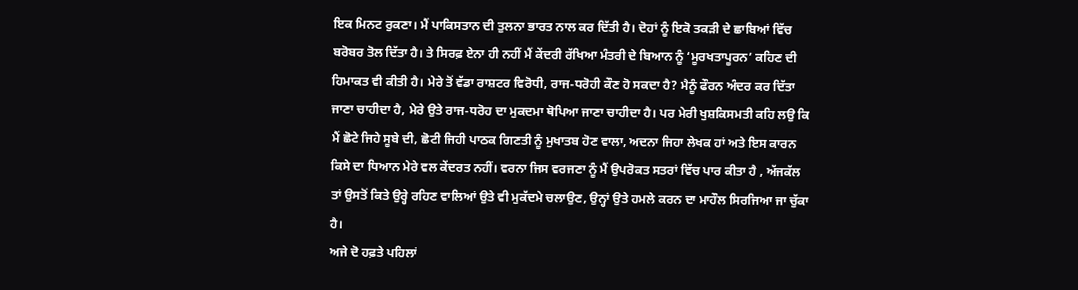ਇਕ ਮਿਨਟ ਰੁਕਣਾ। ਮੈਂ ਪਾਕਿਸਤਾਨ ਦੀ ਤੁਲਨਾ ਭਾਰਤ ਨਾਲ ਕਰ ਦਿੱਤੀ ਹੈ। ਦੋਹਾਂ ਨੂੰ ਇਕੋ ਤਕੜੀ ਦੇ ਛਾਬਿਆਂ ਵਿੱਚ ਬਰੋਬਰ ਤੋਲ ਦਿੱਤਾ ਹੈ। ਤੇ ਸਿਰਫ਼ ਏਨਾ ਹੀ ਨਹੀਂ ਮੈਂ ਕੇਂਦਰੀ ਰੱਖਿਆ ਮੰਤਰੀ ਦੇ ਬਿਆਨ ਨੂੰ ‘ਮੂਰਖਤਾਪੂਰਨ’ ਕਹਿਣ ਦੀ ਹਿਮਾਕਤ ਵੀ ਕੀਤੀ ਹੈ। ਮੇਰੇ ਤੋਂ ਵੱਡਾ ਰਾਸ਼ਟਰ ਵਿਰੋਧੀ, ਰਾਜ-ਧਰੋਹੀ ਕੌਣ ਹੋ ਸਕਦਾ ਹੈ? ਮੈਨੂੰ ਫੌਰਨ ਅੰਦਰ ਕਰ ਦਿੱਤਾ ਜਾਣਾ ਚਾਹੀਦਾ ਹੈ, ਮੇਰੇ ਉਤੇ ਰਾਜ-ਧਰੋਹ ਦਾ ਮੁਕਦਮਾ ਥੋਪਿਆ ਜਾਣਾ ਚਾਹੀਦਾ ਹੈ। ਪਰ ਮੇਰੀ ਖੁਸ਼ਕਿਸਮਤੀ ਕਹਿ ਲਉ ਕਿ ਮੈਂ ਛੋਟੇ ਜਿਹੇ ਸੂਬੇ ਦੀ, ਛੋਟੀ ਜਿਹੀ ਪਾਠਕ ਗਿਣਤੀ ਨੂੰ ਮੁਖਾਤਬ ਹੋਣ ਵਾਲਾ, ਅਦਨਾ ਜਿਹਾ ਲੇਖਕ ਹਾਂ ਅਤੇ ਇਸ ਕਾਰਨ ਕਿਸੇ ਦਾ ਧਿਆਨ ਮੇਰੇ ਵਲ ਕੇਂਦਰਤ ਨਹੀਂ। ਵਰਨਾ ਜਿਸ ਵਰਜਣਾ ਨੂੰ ਮੈਂ ਉਪਰੋਕਤ ਸਤਰਾਂ ਵਿੱਚ ਪਾਰ ਕੀਤਾ ਹੈ , ਅੱਜਕੱਲ ਤਾਂ ਉਸਤੋਂ ਕਿਤੇ ਉਰ੍ਹੇ ਰਹਿਣ ਵਾਲਿਆਂ ਉਤੇ ਵੀ ਮੁਕੱਦਮੇ ਚਲਾਉਣ, ਉਨ੍ਹਾਂ ਉਤੇ ਹਮਲੇ ਕਰਨ ਦਾ ਮਾਹੌਲ ਸਿਰਜਿਆ ਜਾ ਚੁੱਕਾ ਹੈ।
ਅਜੇ ਦੋ ਹਫ਼ਤੇ ਪਹਿਲਾਂ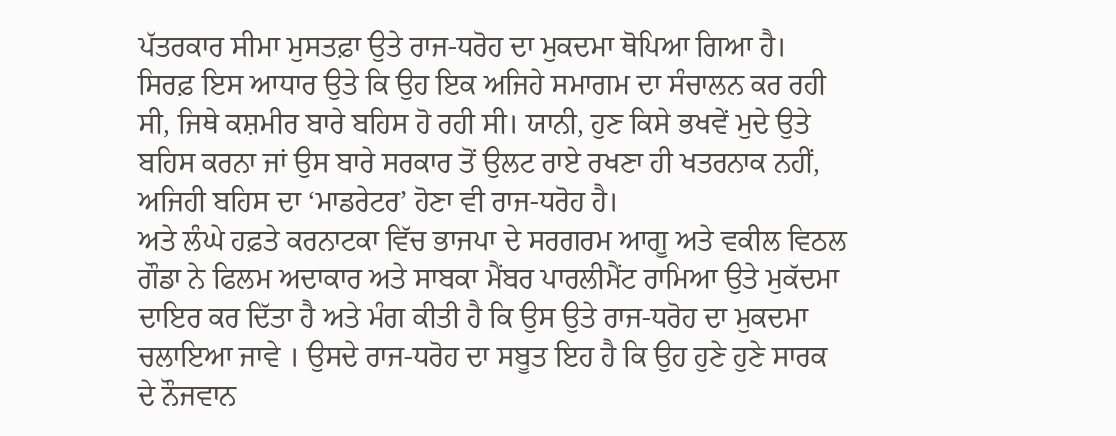ਪੱਤਰਕਾਰ ਸੀਮਾ ਮੁਸਤਫ਼ਾ ਉਤੇ ਰਾਜ-ਧਰੋਹ ਦਾ ਮੁਕਦਮਾ ਥੋਪਿਆ ਗਿਆ ਹੈ। ਸਿਰਫ਼ ਇਸ ਆਧਾਰ ਉਤੇ ਕਿ ਉਹ ਇਕ ਅਜਿਹੇ ਸਮਾਗਮ ਦਾ ਸੰਚਾਲਨ ਕਰ ਰਹੀ ਸੀ, ਜਿਥੇ ਕਸ਼ਮੀਰ ਬਾਰੇ ਬਹਿਸ ਹੋ ਰਹੀ ਸੀ। ਯਾਨੀ, ਹੁਣ ਕਿਸੇ ਭਖਵੇਂ ਮੁਦੇ ਉਤੇ ਬਹਿਸ ਕਰਨਾ ਜਾਂ ਉਸ ਬਾਰੇ ਸਰਕਾਰ ਤੋਂ ਉਲਟ ਰਾਏ ਰਖਣਾ ਹੀ ਖਤਰਨਾਕ ਨਹੀਂ, ਅਜਿਹੀ ਬਹਿਸ ਦਾ ‘ਮਾਡਰੇਟਰ’ ਹੋਣਾ ਵੀ ਰਾਜ-ਧਰੋਹ ਹੈ।
ਅਤੇ ਲੰਘੇ ਹਫ਼ਤੇ ਕਰਨਾਟਕਾ ਵਿੱਚ ਭਾਜਪਾ ਦੇ ਸਰਗਰਮ ਆਗੂ ਅਤੇ ਵਕੀਲ ਵਿਠਲ ਗੌਡਾ ਨੇ ਫਿਲਮ ਅਦਾਕਾਰ ਅਤੇ ਸਾਬਕਾ ਮੈਂਬਰ ਪਾਰਲੀਮੈਂਟ ਰਾਮਿਆ ਉਤੇ ਮੁਕੱਦਮਾ ਦਾਇਰ ਕਰ ਦਿੱਤਾ ਹੈ ਅਤੇ ਮੰਗ ਕੀਤੀ ਹੈ ਕਿ ਉਸ ਉਤੇ ਰਾਜ-ਧਰੋਹ ਦਾ ਮੁਕਦਮਾ ਚਲਾਇਆ ਜਾਵੇ । ਉਸਦੇ ਰਾਜ-ਧਰੋਹ ਦਾ ਸਬੂਤ ਇਹ ਹੈ ਕਿ ਉਹ ਹੁਣੇ ਹੁਣੇ ਸਾਰਕ ਦੇ ਨੌਜਵਾਨ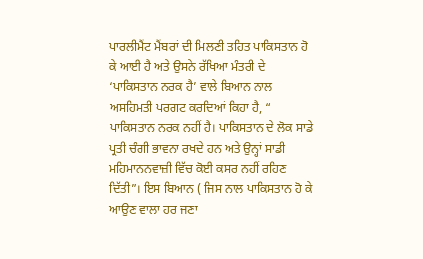ਪਾਰਲੀਮੈਂਟ ਮੈਂਬਰਾਂ ਦੀ ਮਿਲਣੀ ਤਹਿਤ ਪਾਕਿਸਤਾਨ ਹੋ ਕੇ ਆਈ ਹੈ ਅਤੇ ਉਸਨੇ ਰੱਖਿਆ ਮੰਤਰੀ ਦੇ ‘ਪਾਕਿਸਤਾਨ ਨਰਕ ਹੈ’ ਵਾਲੇ ਬਿਆਨ ਨਾਲ ਅਸਹਿਮਤੀ ਪਰਗਟ ਕਰਦਿਆਂ ਕਿਹਾ ਹੈ, “ ਪਾਕਿਸਤਾਨ ਨਰਕ ਨਹੀਂ ਹੈ। ਪਾਕਿਸਤਾਨ ਦੇ ਲੋਕ ਸਾਡੇ ਪ੍ਰਤੀ ਚੰਗੀ ਭਾਵਨਾ ਰਖਦੇ ਹਨ ਅਤੇ ਉਨ੍ਹਾਂ ਸਾਡੀ ਮਹਿਮਾਨਨਵਾਜ਼ੀ ਵਿੱਚ ਕੋਈ ਕਸਰ ਨਹੀਂ ਰਹਿਣ ਦਿੱਤੀ”। ਇਸ ਬਿਆਨ ( ਜਿਸ ਨਾਲ ਪਾਕਿਸਤਾਨ ਹੋ ਕੇ ਆਉਣ ਵਾਲਾ ਹਰ ਜਣਾ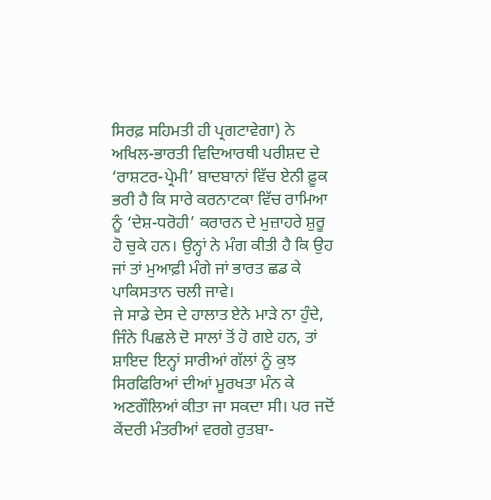ਸਿਰਫ਼ ਸਹਿਮਤੀ ਹੀ ਪ੍ਰਗਟਾਵੇਗਾ) ਨੇ ਅਖਿਲ-ਭਾਰਤੀ ਵਿਦਿਆਰਥੀ ਪਰੀਸ਼ਦ ਦੇ ‘ਰਾਸ਼ਟਰ-ਪ੍ਰੇਮੀ’ ਬਾਦਬਾਨਾਂ ਵਿੱਚ ਏਨੀ ਫ਼ੂਕ ਭਰੀ ਹੈ ਕਿ ਸਾਰੇ ਕਰਨਾਟਕਾ ਵਿੱਚ ਰਾਮਿਆ ਨੂੰ ‘ਦੇਸ਼-ਧਰੋਹੀ’ ਕਰਾਰਨ ਦੇ ਮੁਜ਼ਾਹਰੇ ਸ਼ੁਰੂ ਹੋ ਚੁਕੇ ਹਨ। ਉਨ੍ਹਾਂ ਨੇ ਮੰਗ ਕੀਤੀ ਹੈ ਕਿ ਉਹ ਜਾਂ ਤਾਂ ਮੁਆਫ਼ੀ ਮੰਗੇ ਜਾਂ ਭਾਰਤ ਛਡ ਕੇ ਪਾਕਿਸਤਾਨ ਚਲੀ ਜਾਵੇ।
ਜੇ ਸਾਡੇ ਦੇਸ ਦੇ ਹਾਲਾਤ ਏਨੇ ਮਾੜੇ ਨਾ ਹੁੰਦੇ, ਜਿੰਨੇ ਪਿਛਲੇ ਦੋ ਸਾਲਾਂ ਤੋਂ ਹੋ ਗਏ ਹਨ, ਤਾਂ ਸ਼ਾਇਦ ਇਨ੍ਹਾਂ ਸਾਰੀਆਂ ਗੱਲਾਂ ਨੂੰ ਕੁਝ ਸਿਰਫਿਰਿਆਂ ਦੀਆਂ ਮੂਰਖਤਾ ਮੰਨ ਕੇ ਅਣਗੌਲਿਆਂ ਕੀਤਾ ਜਾ ਸਕਦਾ ਸੀ। ਪਰ ਜਦੋਂ ਕੇਂਦਰੀ ਮੰਤਰੀਆਂ ਵਰਗੇ ਰੁਤਬਾ-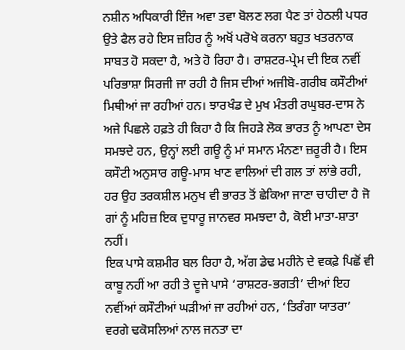ਨਸ਼ੀਨ ਅਧਿਕਾਰੀ ਇੰਜ ਅਵਾ ਤਵਾ ਬੋਲਣ ਲਗ ਪੈਣ ਤਾਂ ਹੇਠਲੀ ਪਧਰ ਉਤੇ ਫੈਲ ਰਹੇ ਇਸ ਜ਼ਹਿਰ ਨੂੰ ਅਖੋਂ ਪਰੋਖੇ ਕਰਨਾ ਬਹੁਤ ਖਤਰਨਾਕ ਸਾਬਤ ਹੋ ਸਕਦਾ ਹੈ, ਅਤੇ ਹੋ ਰਿਹਾ ਹੈ। ਰਾਸ਼ਟਰ-ਪ੍ਰੇਮ ਦੀ ਇਕ ਨਵੀਂ ਪਰਿਭਾਸ਼ਾ ਸਿਰਜੀ ਜਾ ਰਹੀ ਹੈ ਜਿਸ ਦੀਆਂ ਅਜੀਬੋ-ਗਰੀਬ ਕਸੌਟੀਆਂ ਮਿਥੀਆਂ ਜਾ ਰਹੀਆਂ ਹਨ। ਝਾਰਖੰਡ ਦੇ ਮੁਖ ਮੰਤਰੀ ਰਘੁਬਰ-ਦਾਸ ਨੇ ਅਜੇ ਪਿਛਲੇ ਹਫ਼ਤੇ ਹੀ ਕਿਹਾ ਹੈ ਕਿ ਜਿਹੜੇ ਲੋਕ ਭਾਰਤ ਨੂੰ ਆਪਣਾ ਦੇਸ ਸਮਝਦੇ ਹਨ, ਉਨ੍ਹਾਂ ਲਈ ਗਊ ਨੂੰ ਮਾਂ ਸਮਾਨ ਮੰਨਣਾ ਜ਼ਰੂਰੀ ਹੈ। ਇਸ ਕਸੌਟੀ ਅਨੁਸਾਰ ਗਊ-ਮਾਸ ਖਾਣ ਵਾਲਿਆਂ ਦੀ ਗਲ ਤਾਂ ਲਾਂਭੇ ਰਹੀ, ਹਰ ਉਹ ਤਰਕਸ਼ੀਲ ਮਨੁਖ ਵੀ ਭਾਰਤ ਤੋਂ ਛੇਕਿਆ ਜਾਣਾ ਚਾਹੀਦਾ ਹੈ ਜੋ ਗਾਂ ਨੂੰ ਮਹਿਜ਼ ਇਕ ਦੁਧਾਰੂ ਜਾਨਵਰ ਸਮਝਦਾ ਹੈ, ਕੋਈ ਮਾਤਾ-ਸ਼ਾਤਾ ਨਹੀਂ।
ਇਕ ਪਾਸੇ ਕਸ਼ਮੀਰ ਬਲ ਰਿਹਾ ਹੈ, ਅੱਗ ਡੇਢ ਮਹੀਨੇ ਦੇ ਵਕਫ਼ੇ ਪਿਛੋਂ ਵੀ ਕਾਬੂ ਨਹੀਂ ਆ ਰਹੀ ਤੇ ਦੂਜੇ ਪਾਸੇ ‘ਰਾਸ਼ਟਰ-ਭਗਤੀ’ ਦੀਆਂ ਇਹ ਨਵੀਂਆਂ ਕਸੌਟੀਆਂ ਘੜੀਆਂ ਜਾ ਰਹੀਆਂ ਹਨ, ‘ਤਿਰੰਗਾ ਯਾਤਰਾ’ ਵਰਗੇ ਢਕੋਸਲਿਆਂ ਨਾਲ ਜਨਤਾ ਦਾ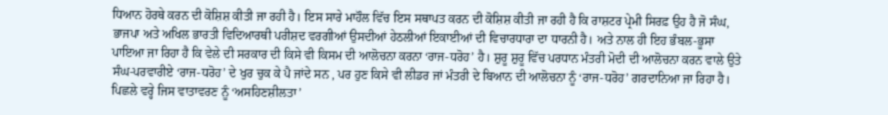ਧਿਆਨ ਹੋਰਥੇ ਕਰਨ ਦੀ ਕੋਸ਼ਿਸ਼ ਕੀਤੀ ਜਾ ਰਹੀ ਹੈ। ਇਸ ਸਾਰੇ ਮਾਹੌਲ ਵਿੱਚ ਇਸ ਸਥਾਪਤ ਕਰਨ ਦੀ ਕੋਸ਼ਿਸ਼ ਕੀਤੀ ਜਾ ਰਹੀ ਹੈ ਕਿ ਰਾਸ਼ਟਰ ਪ੍ਰੇਮੀ ਸਿਰਫ਼ ਉਹ ਹੈ ਜੋ ਸੰਘ, ਭਾਜਪਾ ਅਤੇ ਅਖਿਲ ਭਾਰਤੀ ਵਿਦਿਆਰਥੀ ਪਰੀਸ਼ਦ ਵਰਗੀਆਂ ਉਸਦੀਆਂ ਹੇਠਲੀਆਂ ਇਕਾਈਆਂ ਦੀ ਵਿਚਾਰਧਾਰਾ ਦਾ ਧਾਰਨੀ ਹੈ। ਅਤੇ ਨਾਲ ਹੀ ਇਹ ਭੰਬਲ-ਭੂਸਾ ਪਾਇਆ ਜਾ ਰਿਹਾ ਹੈ ਕਿ ਵੇਲੇ ਦੀ ਸਰਕਾਰ ਦੀ ਕਿਸੇ ਵੀ ਕਿਸਮ ਦੀ ਆਲੋਚਨਾ ਕਰਨਾ ‘ਰਾਜ-ਧਰੋਹ’ ਹੈ। ਸ਼ੁਰੂ ਸ਼ੁਰੂ ਵਿੱਚ ਪਰਧਾਨ ਮੰਤਰੀ ਮੋਦੀ ਦੀ ਆਲੋਚਨਾ ਕਰਨ ਵਾਲੇ ਉਤੇ ਸੰਘ-ਪਰਵਾਰੀਏ ‘ਰਾਜ-ਧਰੋਹ’ ਦੇ ਖੁਰ ਚੁਕ ਕੇ ਪੈ ਜਾਂਦੇ ਸਨ , ਪਰ ਹੁਣ ਕਿਸੇ ਵੀ ਲੀਡਰ ਜਾਂ ਮੰਤਰੀ ਦੇ ਬਿਆਨ ਦੀ ਆਲੋਚਨਾ ਨੂੰ ‘ਰਾਜ-ਧਰੋਹ’ ਗਰਦਾਨਿਆ ਜਾ ਰਿਹਾ ਹੈ।
ਪਿਛਲੇ ਵਰ੍ਹੇ ਜਿਸ ਵਾਤਾਵਰਣ ਨੂੰ ‘ਅਸਹਿਣਸ਼ੀਲਤਾ’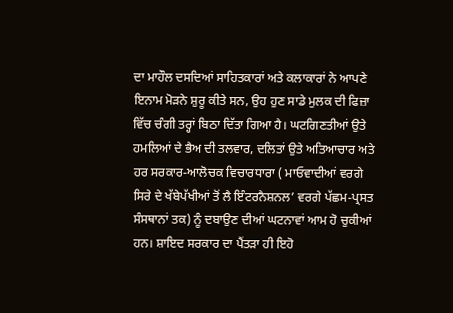ਦਾ ਮਾਹੌਲ ਦਸਦਿਆਂ ਸਾਹਿਤਕਾਰਾਂ ਅਤੇ ਕਲਾਕਾਰਾਂ ਨੇ ਆਪਣੇ ਇਨਾਮ ਮੋੜਨੇ ਸ਼ੁਰੂ ਕੀਤੇ ਸਨ, ਉਹ ਹੁਣ ਸਾਡੇ ਮੁਲਕ ਦੀ ਫਿਜ਼ਾ ਵਿੱਚ ਚੰਗੀ ਤਰ੍ਹਾਂ ਬਿਠਾ ਦਿੱਤਾ ਗਿਆ ਹੈ। ਘਟਗਿਣਤੀਆਂ ਉਤੇ ਹਮਲਿਆਂ ਦੇ ਭੈਅ ਦੀ ਤਲਵਾਰ, ਦਲਿਤਾਂ ਉਤੇ ਅਤਿਆਚਾਰ ਅਤੇ ਹਰ ਸਰਕਾਰ-ਆਲੋਚਕ ਵਿਚਾਰਧਾਰਾ ( ਮਾਓਵਾਦੀਆਂ ਵਰਗੇ ਸਿਰੇ ਦੇ ਖੱਬੇਪੱਖੀਆਂ ਤੋਂ ਲੈ ਇੰਟਰਨੈਸ਼ਨਲ’ ਵਰਗੇ ਪੱਛਮ-ਪ੍ਰਸਤ ਸੰਸਥਾਨਾਂ ਤਕ) ਨੂੰ ਦਬਾਉਣ ਦੀਆਂ ਘਟਨਾਵਾਂ ਆਮ ਹੋ ਚੁਕੀਆਂ ਹਨ। ਸ਼ਾਇਦ ਸਰਕਾਰ ਦਾ ਪੈਂਤੜਾ ਹੀ ਇਹੋ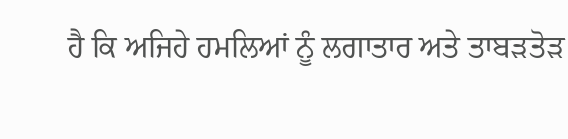ਹੈ ਕਿ ਅਜਿਹੇ ਹਮਲਿਆਂ ਨੂੰ ਲਗਾਤਾਰ ਅਤੇ ਤਾਬੜਤੋੜ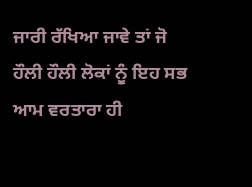ਜਾਰੀ ਰੱਖਿਆ ਜਾਵੇ ਤਾਂ ਜੋ ਹੌਲੀ ਹੌਲੀ ਲੋਕਾਂ ਨੂੰ ਇਹ ਸਭ ਆਮ ਵਰਤਾਰਾ ਹੀ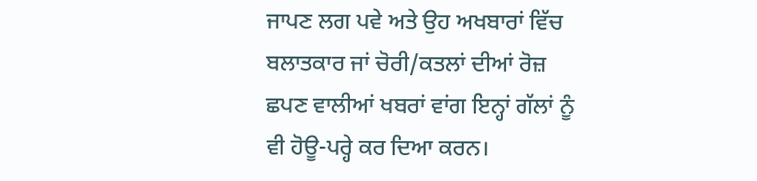ਜਾਪਣ ਲਗ ਪਵੇ ਅਤੇ ਉਹ ਅਖਬਾਰਾਂ ਵਿੱਚ ਬਲਾਤਕਾਰ ਜਾਂ ਚੋਰੀ/ਕਤਲਾਂ ਦੀਆਂ ਰੋਜ਼ ਛਪਣ ਵਾਲੀਆਂ ਖਬਰਾਂ ਵਾਂਗ ਇਨ੍ਹਾਂ ਗੱਲਾਂ ਨੂੰ ਵੀ ਹੋਊ-ਪਰ੍ਹੇ ਕਰ ਦਿਆ ਕਰਨ।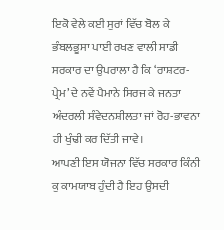ਇਕੋ ਵੇਲੇ ਕਈ ਸੁਰਾਂ ਵਿੱਚ ਬੋਲ ਕੇ ਭੰਬਲਭੂਸਾ ਪਾਈ ਰਖਣ ਵਾਲੀ ਸਾਡੀ ਸਰਕਾਰ ਦਾ ਉਪਰਾਲਾ ਹੈ ਕਿ ‘ਰਾਸ਼ਟਰ-ਪ੍ਰੇਮ’ ਦੇ ਨਵੇਂ ਪੈਮਾਨੇ ਸਿਰਜ ਕੇ ਜਨਤਾ ਅੰਦਰਲੀ ਸੰਵੇਦਨਸ਼ੀਲਤਾ ਜਾਂ ਰੋਹ-ਭਾਵਨਾ ਹੀ ਖੁੰਢੀ ਕਰ ਦਿੱਤੀ ਜਾਵੇ।
ਆਪਣੀ ਇਸ ਯੋਜਨਾ ਵਿੱਚ ਸਰਕਾਰ ਕਿੰਨੀ ਕੁ ਕਾਮਯਾਬ ਹੁੰਦੀ ਹੈ ਇਹ ਉਸਦੀ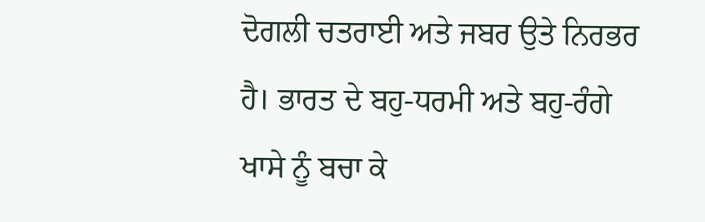ਦੋਗਲੀ ਚਤਰਾਈ ਅਤੇ ਜਬਰ ਉਤੇ ਨਿਰਭਰ ਹੈ। ਭਾਰਤ ਦੇ ਬਹੁ-ਧਰਮੀ ਅਤੇ ਬਹੁ-ਰੰਗੇ ਖਾਸੇ ਨੂੰ ਬਚਾ ਕੇ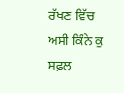ਰੱਖਣ ਵਿੱਚ ਅਸੀ ਕਿੰਨੇ ਕੁ ਸਫ਼ਲ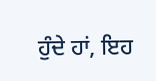ਹੁੰਦੇ ਹਾਂ, ਇਹ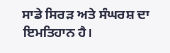ਸਾਡੇ ਸਿਰੜ ਅਤੇ ਸੰਘਰਸ਼ ਦਾ ਇਮਤਿਹਾਨ ਹੈ।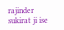rajinder
sukirat ji ise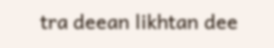tra deean likhtan dee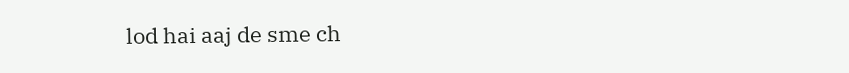lod hai aaj de sme ch